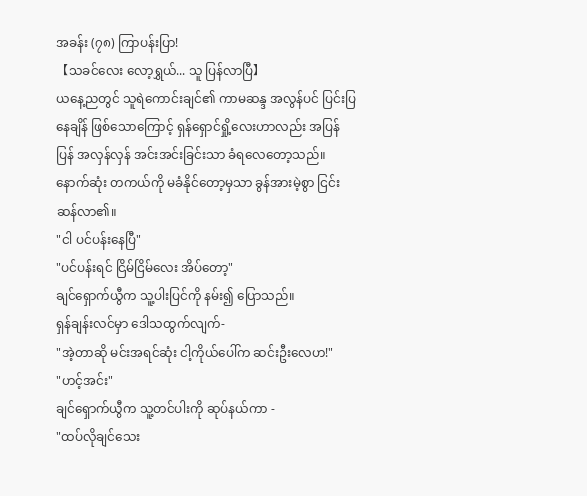အခန်း (၇၈) ကြာပန်းပြာ!
【သခင်လေး လော့ရွှယ်... သူ ပြန်လာပြီ】
ယနေ့ညတွင် သူရဲကောင်းချင်၏ ကာမဆန္ဒ အလွန်ပင် ပြင်းပြနေချိန် ဖြစ်သောကြောင့် ရှန်ရှောင်ရှို့လေးဟာလည်း အပြန်ပြန် အလှန်လှန် အင်းအင်းခြင်းသာ ခံရလေတော့သည်။ နောက်ဆုံး တကယ်ကို မခံနိုင်တော့မှသာ ခွန်အားမဲ့စွာ ငြင်းဆန်လာ၏။
"ငါ ပင်ပန်းနေပြီ"
"ပင်ပန်းရင် ငြိမ်ငြိမ်လေး အိပ်တော့"
ချင်ရှောက်ယွီက သူ့ပါးပြင်ကို နမ်း၍ ပြောသည်။
ရှန်ချန်းလင်မှာ ဒေါသထွက်လျက်-
"အဲ့တာဆို မင်းအရင်ဆုံး ငါ့ကိုယ်ပေါ်က ဆင်းဦးလေဟ!"
"ဟင့်အင်း"
ချင်ရှောက်ယွီက သူ့တင်ပါးကို ဆုပ်နယ်ကာ -
"ထပ်လိုချင်သေး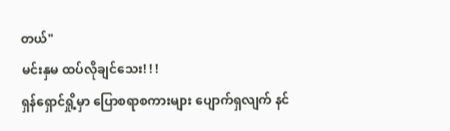တယ်"
မင်းနှမ ထပ်လိုချင်သေး! ! !
ရှန်ရှောင်ရှို့မှာ ပြောစရာစကားများ ပျောက်ရှလျက် နင်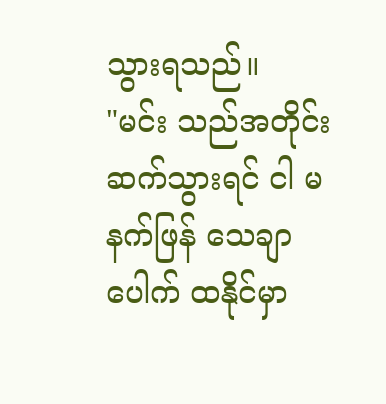သွားရသည်။
"မင်း သည်အတိုင်းဆက်သွားရင် ငါ မနက်ဖြန် သေချာပေါက် ထနိုင်မှာ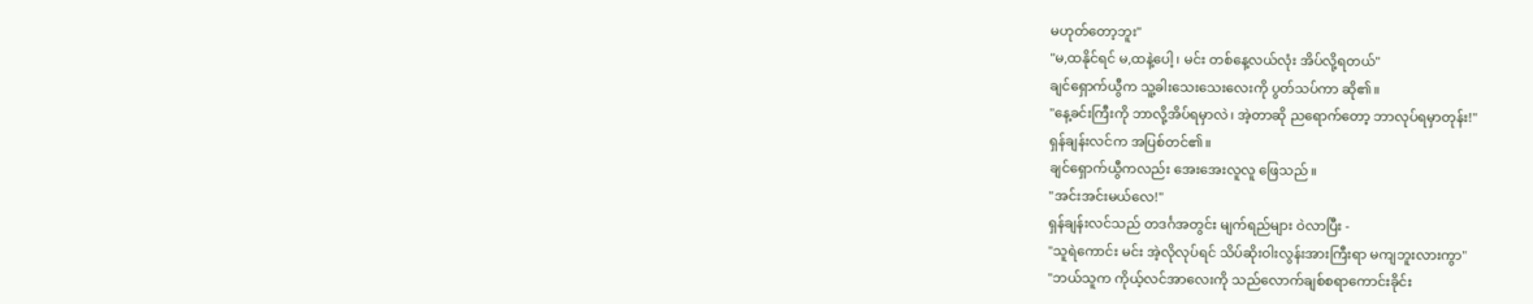မဟုတ်တော့ဘူး"
"မ,ထနိုင်ရင် မ,ထနဲ့ပေါ့၊ မင်း တစ်နေ့လယ်လုံး အိပ်လို့ရတယ်"
ချင်ရှောက်ယွီက သူ့ခါးသေးသေးလေးကို ပွတ်သပ်ကာ ဆို၏။
"နေ့ခင်းကြီးကို ဘာလို့အိပ်ရမှာလဲ၊ အဲ့တာဆို ညရောက်တော့ ဘာလုပ်ရမှာတုန်း!"
ရှန်ချန်းလင်က အပြစ်တင်၏။
ချင်ရှောက်ယွီကလည်း အေးအေးလူလူ ဖြေသည်။
"အင်းအင်းမယ်လေ!"
ရှန်ချန်းလင်သည် တဒင်္ဂအတွင်း မျက်ရည်များ ဝဲလာပြီး -
"သူရဲကောင်း မင်း အဲ့လိုလုပ်ရင် သိပ်ဆိုးဝါးလွန်းအားကြီးရာ မကျဘူးလားကွာ"
"ဘယ်သူက ကိုယ့်လင်အာလေးကို သည်လောက်ချစ်စရာကောင်းခိုင်း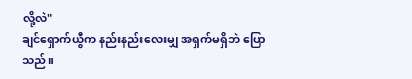လို့လဲ"
ချင်ရှောက်ယွီက နည်းနည်းလေးမျှ အရှက်မရှိဘဲ ပြောသည်။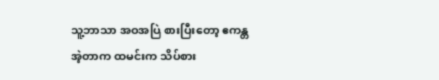သူ့ဘာသာ အဝအပြဲ စားပြီးတော့ ဧကန္တ အဲ့တာက ထမင်းက သိပ်စား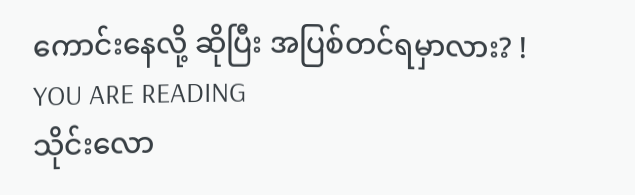ကောင်းနေလို့ ဆိုပြီး အပြစ်တင်ရမှာလား? !
YOU ARE READING
သိုင်းလော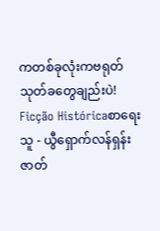ကတစ်ခုလုံးကဗရုတ်သုတ်ခတွေချည်းပဲ!
Ficção Históricaစာရေးသူ - ယွီရှောက်လန်ရှန်း ဇာတ်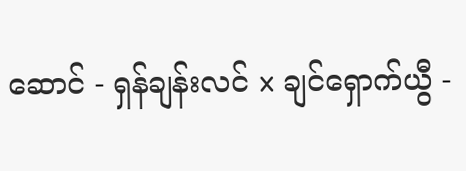ဆောင် - ရှန်ချန်းလင် x ချင်ရှောက်ယွီ -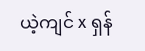ယဲ့ကျင် x ရှန်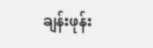ချန်းဖုန်း